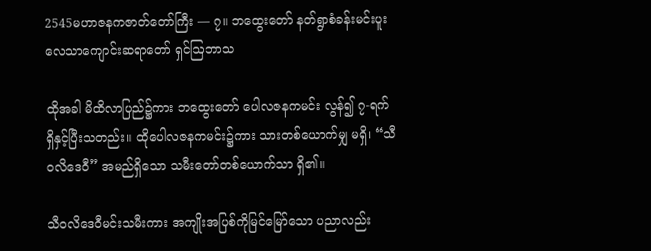2545မဟာဇနကဇာတ်တော်ကြီး — ၇။ ဘထွေးတော် နတ်ရွာစံခန်းမင်းပူး လေသာကျောင်းဆရာတော် ရှင်ဩဘာသ

ထိုအခါ မိထိလာပြည်၌ကား ဘထွေးတော် ပေါလဇနကမင်း လွန်၍ ၇-ရက်ရှိနှင့်ပြီးသတည်း။ ထိုပေါလဇနကမင်း၌ကား သားတစ်ယောက်မျှ မရှိ၊ “သီဝလိဒေဝီ” အမည်ရှိသော သမီးတော်တစ်ယောက်သာ ရှိ၏။

သီဝလိဒေဝီမင်းသမီးကား အကျိုးအပြစ်ကိုမြင်မြော်သော ပညာလည်း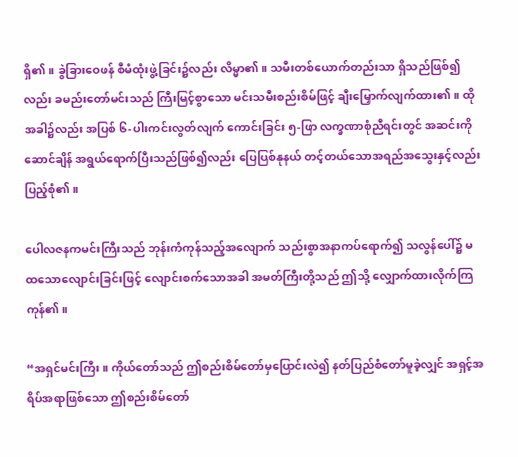ရှိ၏။ ခွဲခြားဝေဖန် စီမံထုံးဖွဲ့ခြင်း၌လည်း လိမ္မာ၏။ သမီးတစ်ယောက်တည်းသာ ရှိသည်ဖြစ်၍လည်း ခမည်းတော်မင်းသည် ကြီးမြင့်စွာသော မင်းသမီးစည်းစိမ်ဖြင့် ချီးမြှောက်လျက်ထား၏။ ထိုအခါ၌လည်း အပြစ် ၆-ပါးကင်းလွတ်လျက် ကောင်းခြင်း ၅-ဖြာ လက္ခဏာစုံညီရင်းတွင် အဆင်းကိုဆောင်ချိန် အရွယ်ရောက်ပြီးသည်ဖြစ်၍လည်း ပြေပြစ်နုနယ် တင့်တယ်သောအရည်အသွေးနှင့်လည်း ပြည့်စုံ၏။

ပေါလဇနကမင်းကြီးသည် ဘုန်းကံကုန်သည့်အလျောက် သည်းစွာအနာကပ်ရောက်၍ သလွန်ပေါ်၌ မထသောလျောင်းခြင်းဖြင့် လျောင်းစက်သောအခါ အမတ်ကြီးတို့သည် ဤသို့ လျှောက်ထားလိုက်ကြကုန်၏။

“အရှင်မင်းကြီး။ ကိုယ်တော်သည် ဤစည်းစိမ်တော်မှပြောင်းလဲ၍ နတ်ပြည်စံတော်မူခဲ့လျှင် အရှင့်အရိပ်အရာဖြစ်သော ဤစည်းစိမ်တော်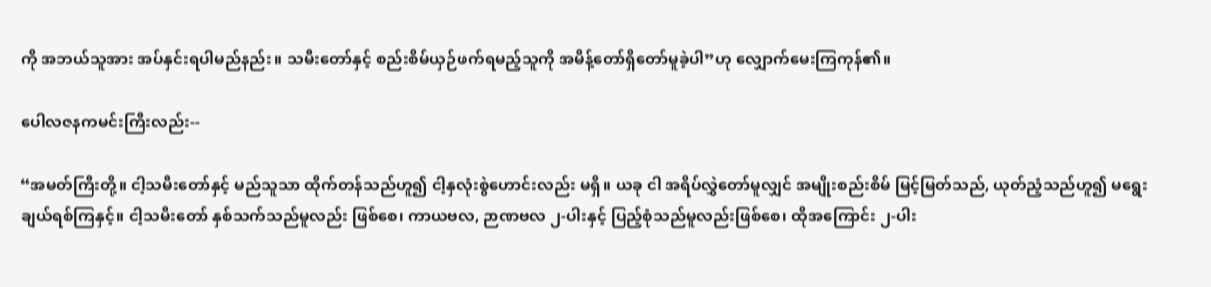ကို အဘယ်သူအား အပ်နှင်းရပါမည်နည်း။ သမီးတော်နှင့် စည်းစိမ်ယှဉ်ဖက်ရမည့်သူကို အမိန့်တော်ရှိတော်မူခဲ့ပါ”ဟု လျှောက်မေးကြကုန်၏။

ပေါလဇနကမင်းကြီးလည်း--

“အမတ်ကြီးတို့။ ငါ့သမီးတော်နှင့် မည်သူသာ ထိုက်တန်သည်ဟူ၍ ငါ့နှလုံးစွဲဟောင်းလည်း မရှိ။ ယခု ငါ အရိပ်လွှဲတော်မူလျှင် အမျိုးစည်းစိမ် မြင့်မြတ်သည်, ယုတ်ညံ့သည်ဟူ၍ မရွေးချယ်ရစ်ကြနှင့်။ ငါ့သမီးတော် နှစ်သက်သည်မူလည်း ဖြစ်စေ၊ ကာယဗလ, ဉာဏဗလ ၂-ပါးနှင့် ပြည့်စုံသည်မူလည်းဖြစ်စေ၊ ထိုအကြောင်း ၂-ပါး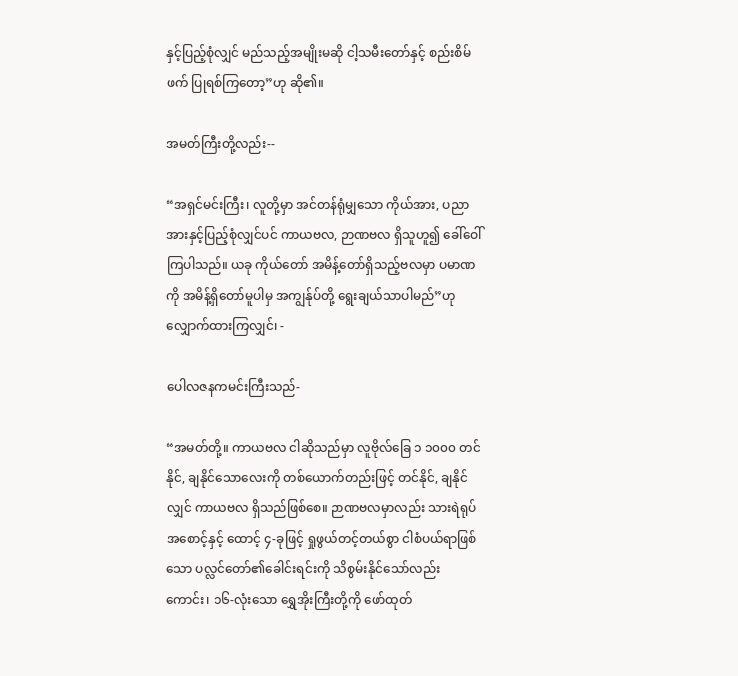နှင့်ပြည့်စုံလျှင် မည်သည့်အမျိုးမဆို ငါ့သမီးတော်နှင့် စည်းစိမ်ဖက် ပြုရစ်ကြတော့”ဟု ဆို၏။

အမတ်ကြီးတို့လည်း--

“အရှင်မင်းကြီး၊ လူတို့မှာ အင်တန်ရုံမျှသော ကိုယ်အား, ပညာအားနှင့်ပြည့်စုံလျှင်ပင် ကာယဗလ, ဉာဏဗလ ရှိသူဟူ၍ ခေါ်ဝေါ်ကြပါသည်။ ယခု ကိုယ်တော် အမိန့်တော်ရှိသည့်ဗလမှာ ပမာဏကို အမိန့်ရှိတော်မူပါမှ အကျွန်ုပ်တို့ ရွေးချယ်သာပါမည်”ဟု လျှောက်ထားကြလျှင်၊ -

ပေါလဇနကမင်းကြီးသည်-

“အမတ်တို့။ ကာယဗလ ငါဆိုသည်မှာ လူဗိုလ်ခြေ ၁ ၁၀၀၀ တင်နိုင်, ချနိုင်သောလေးကို တစ်ယောက်တည်းဖြင့် တင်နိုင်, ချနိုင်လျှင် ကာယဗလ ရှိသည်ဖြစ်စေ။ ဉာဏဗလမှာလည်း သားရဲရုပ်အစောင့်နှင့် ထောင့် ၄-ခုဖြင့် ရှုဖွယ်တင့်တယ်စွာ ငါစံပယ်ရာဖြစ်သော ပလ္လင်တော်၏ခေါင်းရင်းကို သိစွမ်းနိုင်သော်လည်းကောင်း၊ ၁၆-လုံးသော ရွှေအိုးကြီးတို့ကို ဖော်ထုတ်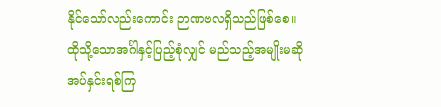နိုင်သော်လည်းကောင်း ဉာဏဗလရှိသည်ဖြစ်စေ။ ထိုသို့သောအင်္ဂါနှင့်ပြည့်စုံလျှင် မည်သည့်အမျိုးမဆို အပ်နှင်းရစ်ကြ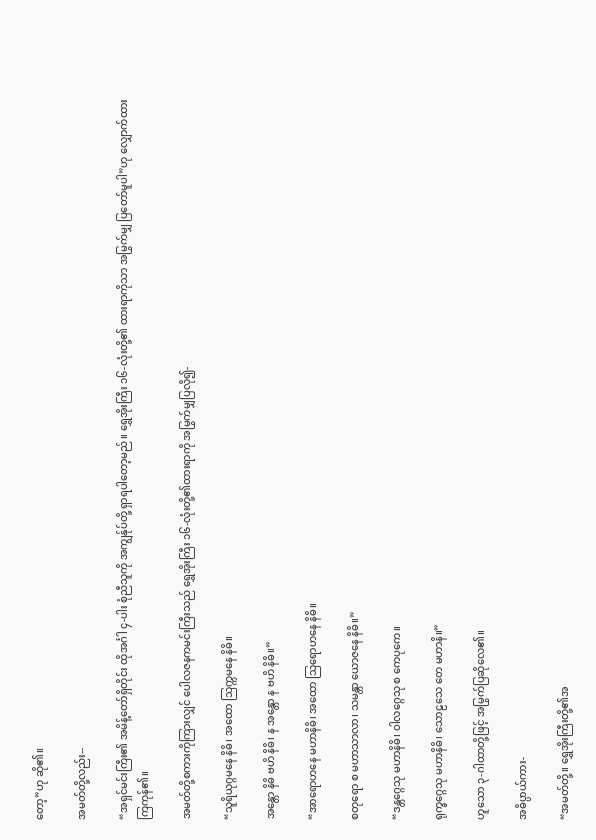တော့”ဟု ဆို၏။

အမတ်တို့လည်း--

“အရှင်မင်းကြီး၏ အမိန့်တော်ရှိတိုင်း ထိုအင်္ဂါ ၄-ပါး စုံညီသူကို အကျွန်ုပ်တို့ ရှာရပါတော့မည်။ ရွှေအိုးကြီး ၁၆-လုံးတို့၏ ထားရာကိုသာ အမြွက်မျှ ပြတော်မူပါ”ဟု လျှောက်ထားကြကုန်၏။

အမတ်တို့စကားကိုကြားလျှင် ပေါလဇနကမင်းကြီးသည် ရွှေအိုးကြီး ၁၆-လုံးတို့၏ထားရာကို အမြွက်မျှပြလို၍-

“သူရိယုဂ္ဂမနေ နိဓိ၊ အထော သြက္ကမနေ နိဓိ။

အန္တော နိဓိ ဗဟိ နိဓိ၊ န အန္တော န ဗဟိ နိဓိ။”

“အာရောဟနေ မဟာနိဓိ၊ အထော သြရောဟနေ နိဓိ။

စတုရော စ မဟာသာလာ၊ သမန္တာ ယောဇနေ နိဓိ။”

“ဒန္တဂ္ဂေသု မဟာနိဓိ၊ ဝါလဂ္ဂေသု စ ကေပုကေ။

ရုက္ခဂ္ဂေသု မဟာနိဓိ၊ သောဠသေ တေ မဟာနိ။”

ဟူသော ၃-ဂါထာတို့ဖြင့် အမြွက်ပြဆိုလေ၏။

အဓိပ္ပာယ်ကား-

“အမတ်တို့။ ရွှေအိုးကြီးတို့၏အ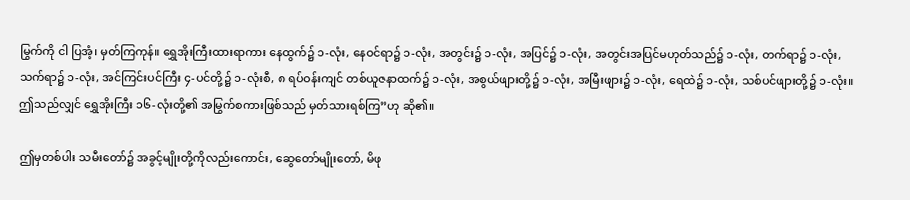မြွက်ကို ငါ ပြအံ့၊ မှတ်ကြကုန်။ ရွှေအိုးကြီးထားရာကား နေထွက်၌ ၁-လုံး, နေဝင်ရာ၌ ၁-လုံး, အတွင်း၌ ၁-လုံး, အပြင်၌ ၁-လုံး, အတွင်းအပြင်မဟုတ်သည်၌ ၁-လုံး, တက်ရာ၌ ၁-လုံး, သက်ရာ၌ ၁-လုံး, အင်ကြင်းပင်ကြီး ၄-ပင်တို့၌ ၁-လုံးစီ, ၈ ရပ်ဝန်းကျင် တစ်ယူဇနာထက်၌ ၁-လုံး, အစွယ်ဖျားတို့၌ ၁-လုံး, အမြီးဖျား၌ ၁-လုံး, ရေထဲ၌ ၁-လုံး, သစ်ပင်ဖျားတို့၌ ၁-လုံး။ ဤသည်လျှင် ရွှေအိုးကြီး ၁၆-လုံးတို့၏ အမြွက်စကားဖြစ်သည် မှတ်သားရစ်ကြ”ဟု ဆို၏။

ဤမှတစ်ပါး သမီးတော်၌ အခွင့်မျိုးတို့ကိုလည်းကောင်း, ဆွေတော်မျိုးတော်, မိဖု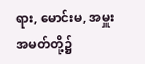ရား, မောင်းမ, အမှူးအမတ်တို့၌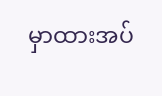မှာထားအပ်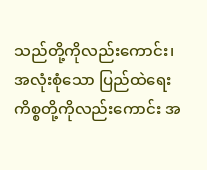သည်တို့ကိုလည်းကောင်း၊ အလုံးစုံသော ပြည်ထဲရေးကိစ္စတို့ကိုလည်းကောင်း အ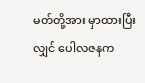မတ်တို့အား မှာထားပြီးလျှင် ပေါလဇနက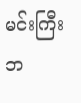မင်းကြီး ဘ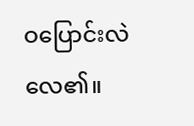ဝပြောင်းလဲလေ၏။